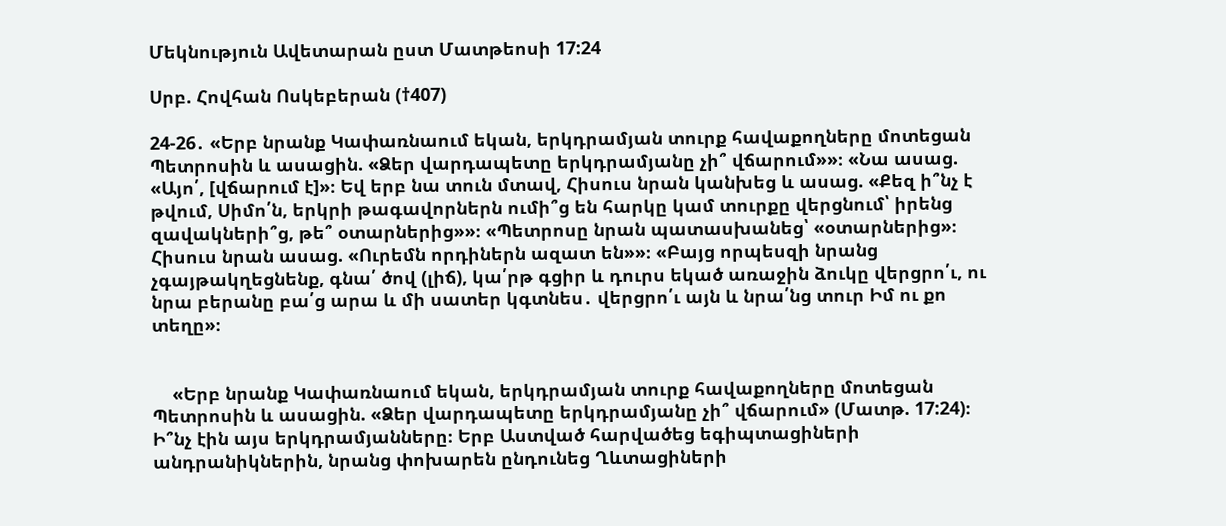Մեկնություն Ավետարան ըստ Մատթեոսի 17:24

Սրբ. Հովհան Ոսկեբերան (†407)

24-26․ «Երբ նրանք Կափառնաում եկան, երկդրամյան տուրք հավաքողները մոտեցան Պետրոսին և ասացին. «Ձեր վարդապետը երկդրամյանը չի՞ վճարում»»։ «Նա ասաց. «Այո՛, [վճարում է]»։ Եվ երբ նա տուն մտավ, Հիսուս նրան կանխեց և ասաց. «Քեզ ի՞նչ է թվում, Սիմո՛ն, երկրի թագավորներն ումի՞ց են հարկը կամ տուրքը վերցնում՝ իրենց զավակների՞ց, թե՞ օտարներից»»։ «Պետրոսը նրան պատասխանեց՝ «օտարներից»։ Հիսուս նրան ասաց. «Ուրեմն որդիներն ազատ են»»։ «Բայց որպեսզի նրանց չգայթակղեցնենք, գնա՛ ծով (լիճ), կա՛րթ գցիր և դուրս եկած առաջին ձուկը վերցրո՛ւ, ու նրա բերանը բա՛ց արա և մի սատեր կգտնես․ վերցրո՛ւ այն և նրա՛նց տուր Իմ ու քո տեղը»։


    «Երբ նրանք Կափառնաում եկան, երկդրամյան տուրք հավաքողները մոտեցան Պետրոսին և ասացին. «Ձեր վարդապետը երկդրամյանը չի՞ վճարում» (Մատթ. 17:24)։ Ի՞նչ էին այս երկդրամյանները։ Երբ Աստված հարվածեց եգիպտացիների անդրանիկներին, նրանց փոխարեն ընդունեց Ղևտացիների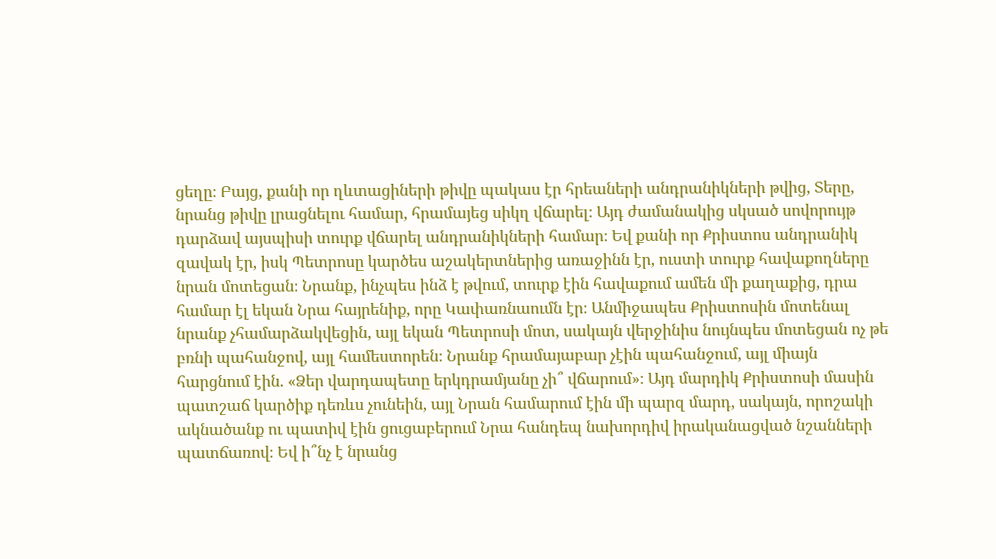ցեղը։ Բայց, քանի որ ղևտացիների թիվը պակաս էր հրեաների անդրանիկների թվից, Տերը, նրանց թիվը լրացնելու համար, հրամայեց սիկղ վճարել։ Այդ ժամանակից սկսած սովորույթ դարձավ այսպիսի տուրք վճարել անդրանիկների համար։ Եվ քանի որ Քրիստոս անդրանիկ զավակ էր, իսկ Պետրոսը կարծես աշակերտներից առաջինն էր, ուստի տուրք հավաքողները նրան մոտեցան։ Նրանք, ինչպես ինձ է թվում, տուրք էին հավաքում ամեն մի քաղաքից, դրա համար էլ եկան Նրա հայրենիք, որը Կափառնաումն էր։ Անմիջապես Քրիստոսին մոտենալ նրանք չհամարձակվեցին, այլ եկան Պետրոսի մոտ, սակայն վերջինիս նույնպես մոտեցան ոչ թե բռնի պահանջով, այլ համեստորեն։ Նրանք հրամայաբար չէին պահանջում, այլ միայն հարցնում էին. «Ձեր վարդապետը երկդրամյանը չի՞ վճարում»։ Այդ մարդիկ Քրիստոսի մասին պատշաճ կարծիք դեռևս չունեին, այլ Նրան համարում էին մի պարզ մարդ, սակայն, որոշակի ակնածանք ու պատիվ էին ցուցաբերում Նրա հանդեպ նախորդիվ իրականացված նշանների պատճառով։ Եվ ի՞նչ է նրանց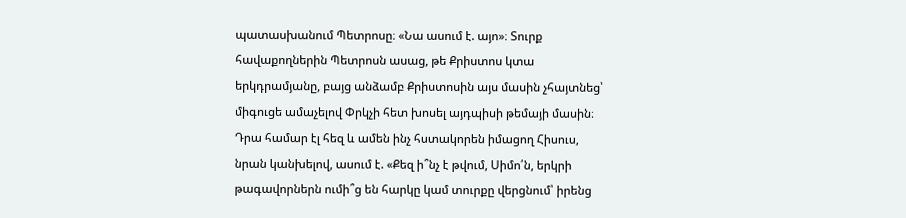պատասխանում Պետրոսը։ «Նա ասում է. այո»։ Տուրք հավաքողներին Պետրոսն ասաց, թե Քրիստոս կտա երկդրամյանը, բայց անձամբ Քրիստոսին այս մասին չհայտնեց՝ միգուցե ամաչելով Փրկչի հետ խոսել այդպիսի թեմայի մասին։ Դրա համար էլ հեզ և ամեն ինչ հստակորեն իմացող Հիսուս, նրան կանխելով, ասում է. «Քեզ ի՞նչ է թվում, Սիմո՛ն, երկրի թագավորներն ումի՞ց են հարկը կամ տուրքը վերցնում՝ իրենց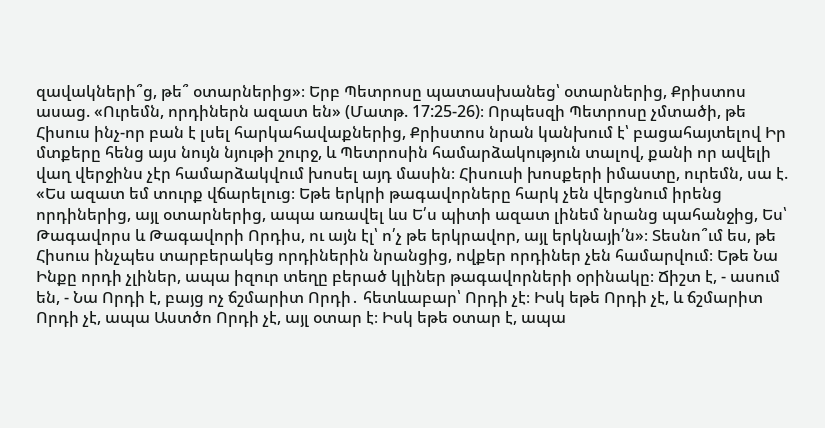զավակների՞ց, թե՞ օտարներից»։ Երբ Պետրոսը պատասխանեց՝ օտարներից, Քրիստոս ասաց. «Ուրեմն, որդիներն ազատ են» (Մատթ. 17:25-26)։ Որպեսզի Պետրոսը չմտածի, թե Հիսուս ինչ-որ բան է լսել հարկահավաքներից, Քրիստոս նրան կանխում է՝ բացահայտելով Իր մտքերը հենց այս նույն նյութի շուրջ, և Պետրոսին համարձակություն տալով, քանի որ ավելի վաղ վերջինս չէր համարձակվում խոսել այդ մասին։ Հիսուսի խոսքերի իմաստը, ուրեմն, սա է. «Ես ազատ եմ տուրք վճարելուց։ Եթե երկրի թագավորները հարկ չեն վերցնում իրենց որդիներից, այլ օտարներից, ապա առավել ևս Ե՛ս պիտի ազատ լինեմ նրանց պահանջից, Ես՝ Թագավորս և Թագավորի Որդիս, ու այն էլ՝ ո՛չ թե երկրավոր, այլ երկնայի՛ն»։ Տեսնո՞ւմ ես, թե Հիսուս ինչպես տարբերակեց որդիներին նրանցից, ովքեր որդիներ չեն համարվում։ Եթե Նա Ինքը որդի չլիներ, ապա իզուր տեղը բերած կլիներ թագավորների օրինակը։ Ճիշտ է, - ասում են, - Նա Որդի է, բայց ոչ ճշմարիտ Որդի․ հետևաբար՝ Որդի չէ։ Իսկ եթե Որդի չէ, և ճշմարիտ Որդի չէ, ապա Աստծո Որդի չէ, այլ օտար է։ Իսկ եթե օտար է, ապա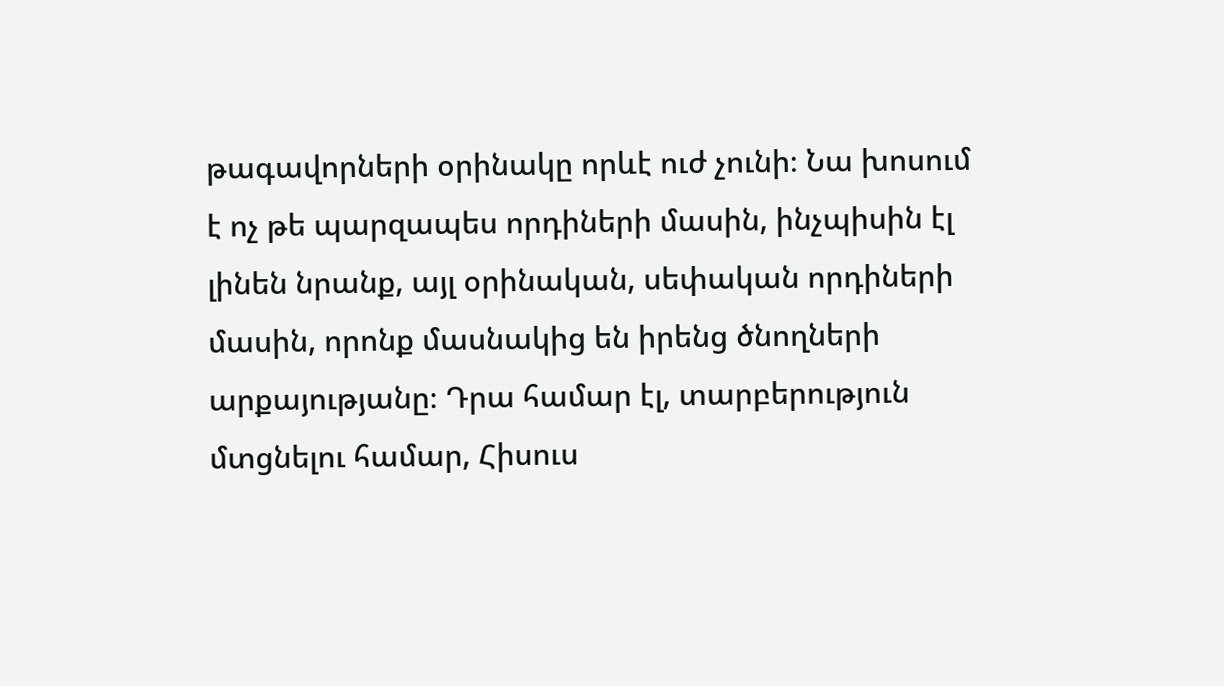թագավորների օրինակը որևէ ուժ չունի։ Նա խոսում է ոչ թե պարզապես որդիների մասին, ինչպիսին էլ լինեն նրանք, այլ օրինական, սեփական որդիների մասին, որոնք մասնակից են իրենց ծնողների արքայությանը։ Դրա համար էլ, տարբերություն մտցնելու համար, Հիսուս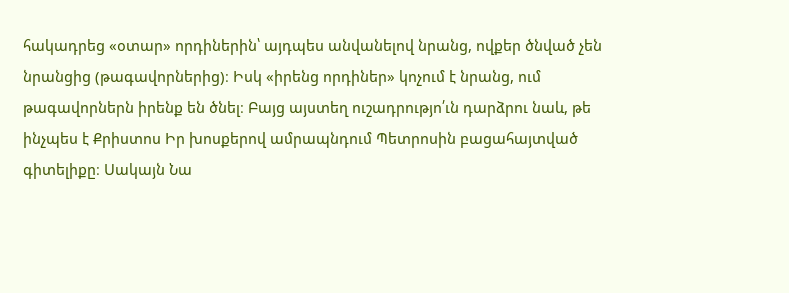հակադրեց «օտար» որդիներին՝ այդպես անվանելով նրանց, ովքեր ծնված չեն նրանցից (թագավորներից)։ Իսկ «իրենց որդիներ» կոչում է նրանց, ում թագավորներն իրենք են ծնել։ Բայց այստեղ ուշադրությո՛ւն դարձրու նաև, թե ինչպես է Քրիստոս Իր խոսքերով ամրապնդում Պետրոսին բացահայտված գիտելիքը։ Սակայն Նա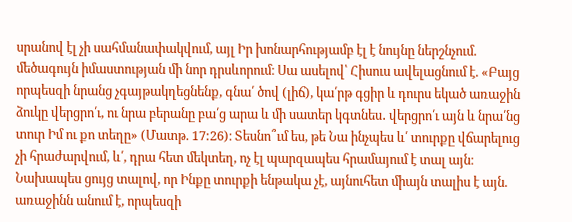սրանով էլ չի սահմանափակվում, այլ Իր խոնարհությամբ էլ է նույնը ներշնչում. մեծագույն իմաստության մի նոր դրսևորում։ Սա ասելով՝ Հիսուս ավելացնում է. «Բայց որպեսզի նրանց չգայթակղեցնենք, գնա՛ ծով (լիճ), կա՛րթ գցիր և դուրս եկած առաջին ձուկը վերցրո՛ւ, ու նրա բերանը բա՛ց արա և մի սատեր կգտնես․ վերցրո՛ւ այն և նրա՛նց տուր Իմ ու քո տեղը» (Մատթ. 17:26)։ Տեսնո՞ւմ ես, թե Նա ինչպես և՛ տուրքը վճարելուց չի հրաժարվում, և՛, դրա հետ մեկտեղ, ոչ էլ պարզապես հրամայում է տալ այն։ Նախապես ցույց տալով, որ Ինքը տուրքի ենթակա չէ, այնուհետ միայն տալիս է այն. առաջինն անում է, որպեսզի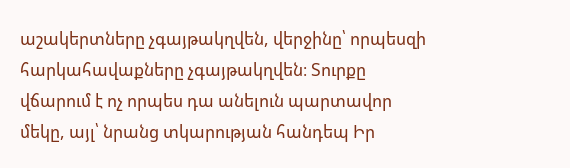աշակերտները չգայթակղվեն, վերջինը՝ որպեսզի հարկահավաքները չգայթակղվեն։ Տուրքը վճարում է ոչ որպես դա անելուն պարտավոր մեկը, այլ՝ նրանց տկարության հանդեպ Իր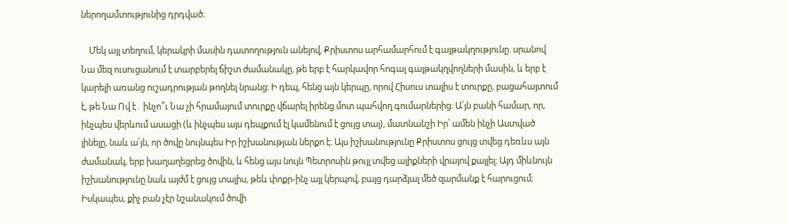ներողամտությունից դրդված։

    Մեկ այլ տեղում, կերակրի մասին դատողություն անելով, Քրիստոս արհամարհում է գայթակղությունը. սրանով Նա մեզ ուսուցանում է տարբերել ճիշտ ժամանակը, թե երբ է հարկավոր հոգալ գայթակղվողների մասին, և երբ է կարելի առանց ուշադրության թողնել նրանց։ Ի դեպ, հենց այն կերպը, որով Հիսուս տալիս է տուրքը, բացահայտում է, թե Նա Ով է․ ինչո՞ւ Նա չի հրամայում տուրքը վճարել իրենց մոտ պահվող գումարներից։ Ա՛յն բանի համար, որ, ինչպես վերևում ասացի (և ինչպես այս դեպքում էլ կամենում է ցույց տալ), մատնանշի Իր՝ ամեն ինչի Աստված լինելը, նաև ա՛յն, որ ծովը նույնպես Իր իշխանության ներքո է։ Այս իշխանությունը Քրիստոս ցույց տվեց դեռևս այն ժամանակ, երբ խաղաղեցրեց ծովին, և հենց այս նույն Պետրոսին թույլ տվեց ալիքների վրայով քայլել։ Այդ միևնույն իշխանությունը նաև այժմ է ցույց տալիս, թեև փոքր-ինչ այլ կերպով, բայց դարձյալ մեծ զարմանք է հարուցում։ Իսկապես, քիչ բան չէր նշանակում ծովի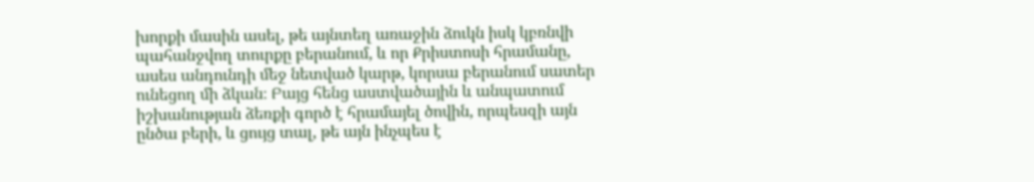խորքի մասին ասել, թե այնտեղ առաջին ձուկն իսկ կբռնվի պահանջվող տուրքը բերանում, և որ Քրիստոսի հրամանը, ասես անդունդի մեջ նետված կարթ, կորսա բերանում սատեր ունեցող մի ձկան։ Բայց հենց աստվածային և անպատում իշխանության ձեռքի գործ է հրամայել ծովին, որպեսզի այն ընծա բերի, և ցույց տալ, թե այն ինչպես է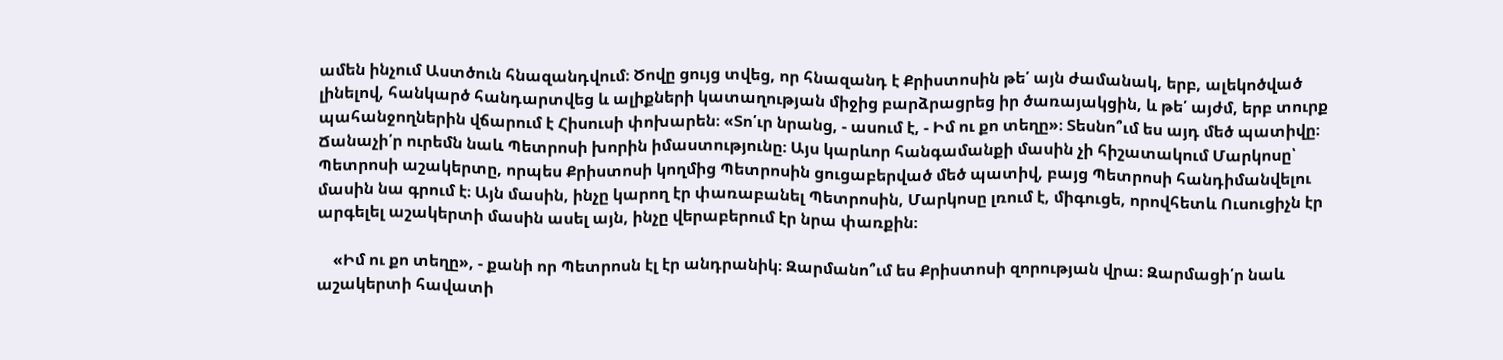ամեն ինչում Աստծուն հնազանդվում։ Ծովը ցույց տվեց, որ հնազանդ է Քրիստոսին թե՛ այն ժամանակ, երբ, ալեկոծված լինելով, հանկարծ հանդարտվեց և ալիքների կատաղության միջից բարձրացրեց իր ծառայակցին, և թե՛ այժմ, երբ տուրք պահանջողներին վճարում է Հիսուսի փոխարեն։ «Տո՛ւր նրանց, - ասում է, - Իմ ու քո տեղը»։ Տեսնո՞ւմ ես այդ մեծ պատիվը։ Ճանաչի՛ր ուրեմն նաև Պետրոսի խորին իմաստությունը։ Այս կարևոր հանգամանքի մասին չի հիշատակում Մարկոսը՝ Պետրոսի աշակերտը, որպես Քրիստոսի կողմից Պետրոսին ցուցաբերված մեծ պատիվ, բայց Պետրոսի հանդիմանվելու մասին նա գրում է։ Այն մասին, ինչը կարող էր փառաբանել Պետրոսին, Մարկոսը լռում է, միգուցե, որովհետև Ուսուցիչն էր արգելել աշակերտի մասին ասել այն, ինչը վերաբերում էր նրա փառքին։

    «Իմ ու քո տեղը», - քանի որ Պետրոսն էլ էր անդրանիկ։ Զարմանո՞ւմ ես Քրիստոսի զորության վրա։ Զարմացի՛ր նաև աշակերտի հավատի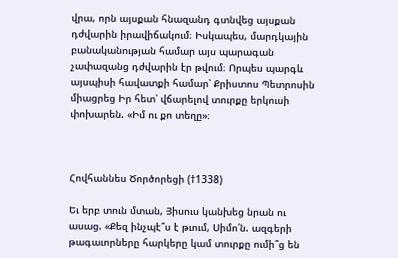վրա, որն այսքան հնազանդ գտնվեց այսքան դժվարին իրավիճակում։ Իսկապես, մարդկային բանականության համար այս պարագան չափազանց դժվարին էր թվում։ Որպես պարգև այսպիսի հավատքի համար՝ Քրիստոս Պետրոսին միացրեց Իր հետ՝ վճարելով տուրքը երկուսի փոխարեն. «Իմ ու քո տեղը»։



Հովհաննես Ծործորեցի (†1338)

Եւ երբ տուն մտան, Յիսուս կանխեց նրան ու ասաց. «Քեզ ինչպէ՞ս է թւում, Սիմո՛ն. ազգերի թագաւորները հարկերը կամ տուրքը ումի՞ց են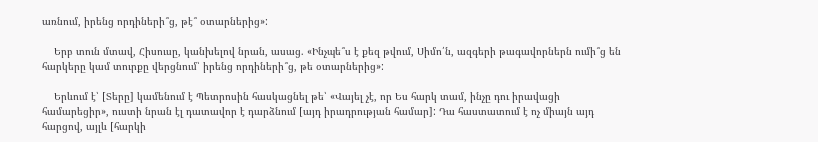առնում, իրենց որդիների՞ց, թէ՞ օտարներից»:

    Երբ տուն մտավ, Հիսուսը, կանխելով նրան, ասաց. «Ինչպե՞ս է քեզ թվում, Սիմո՛ն, ազգերի թագավորներն ումի՞ց են հարկերը կամ տուրքը վերցնում՝ իրենց որդիների՞ց, թե օտարներից»:

    Երևում է՝ [Տերը] կամենում է Պետրոսին հասկացնել թե՝ «Վայել չէ, որ Ես հարկ տամ, ինչը դու իրավացի համարեցիր», ուստի նրան էլ դատավոր է դարձնում [այդ իրադրության համար]: Դա հաստատում է ոչ միայն այդ հարցով, այլև [հարկի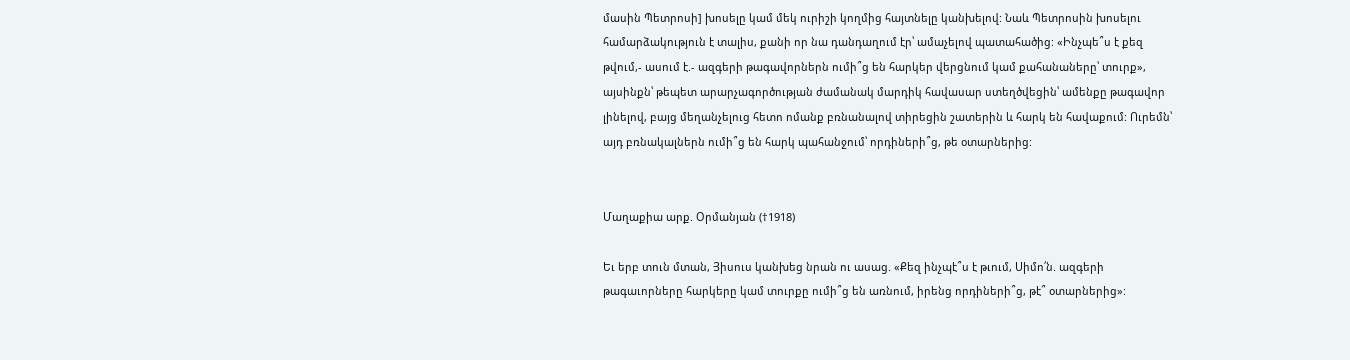մասին Պետրոսի] խոսելը կամ մեկ ուրիշի կողմից հայտնելը կանխելով: Նաև Պետրոսին խոսելու համարձակություն է տալիս, քանի որ նա դանդաղում էր՝ ամաչելով պատահածից: «Ինչպե՞ս է քեզ թվում,- ասում է.- ազգերի թագավորներն ումի՞ց են հարկեր վերցնում կամ քահանաները՝ տուրք», այսինքն՝ թեպետ արարչագործության ժամանակ մարդիկ հավասար ստեղծվեցին՝ ամենքը թագավոր լինելով, բայց մեղանչելուց հետո ոմանք բռնանալով տիրեցին շատերին և հարկ են հավաքում: Ուրեմն՝ այդ բռնակալներն ումի՞ց են հարկ պահանջում՝ որդիների՞ց, թե օտարներից:


Մաղաքիա արք. Օրմանյան (†1918)

Եւ երբ տուն մտան, Յիսուս կանխեց նրան ու ասաց. «Քեզ ինչպէ՞ս է թւում, Սիմո՛ն. ազգերի թագաւորները հարկերը կամ տուրքը ումի՞ց են առնում, իրենց որդիների՞ց, թէ՞ օտարներից»: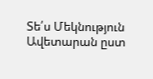Տե՛ս Մեկնություն Ավետարան ըստ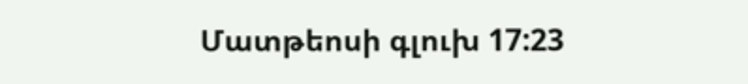Մատթեոսի գլուխ 17:23